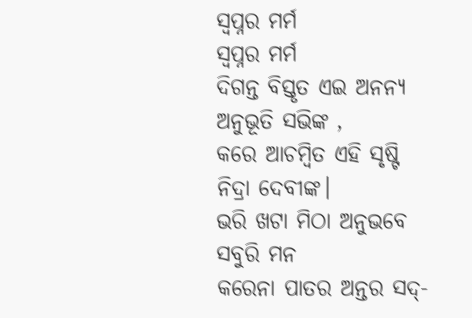ସ୍ୱପ୍ନର ମର୍ମ
ସ୍ୱପ୍ନର ମର୍ମ
ଦିଗନ୍ତ ବିସ୍ତୃତ ଏଇ ଅନନ୍ୟ ଅନୁଭୂତି ସଭିଙ୍କ ,
କରେ ଆଚମ୍ବିତ ଏହି ସୃଷ୍ଟି ନିଦ୍ରା ଦେବୀଙ୍କ।
ଭରି ଖଟା ମିଠା ଅନୁଭବେ ସବୁରି ମନ
କରେନା ପାତର ଅନ୍ତର ସଦ୍-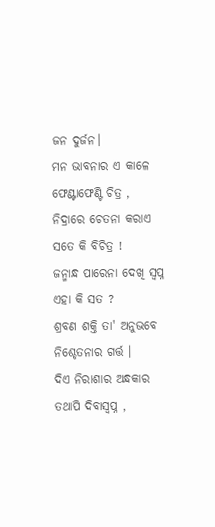ଜନ ଦୁର୍ଜନ।
ମନ ଭାବନାର ଏ କାଳେ ଫେଣ୍ଟାଫେଣ୍ଟି ଚିତ୍ର ,
ନିଦ୍ରାରେ ଚେତନା କରାଏ ସତେ କି ବିଚିତ୍ର !
ଜନ୍ମାନ୍ଧ ପାରେନା ଦେଖି ସ୍ୱପ୍ନ ଏହା କି ସତ ?
ଶ୍ରବଣ ଶକ୍ତି ତା' ଅନୁଭବେ ନିଶ୍ଚେତନାର ଗର୍ତ୍ତ ।
ଦିଏ ନିରାଶାର ଅନ୍ଧକାର ତଥାପି ଦିବାସ୍ୱପ୍ନ ,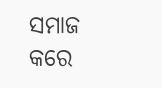ସମାଜ କରେ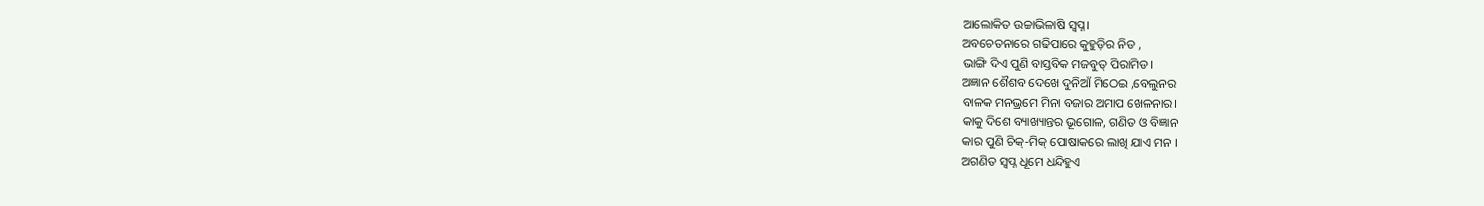ଆଲୋକିତ ଉଚ୍ଚାଭିଳାଷି ସ୍ୱପ୍ନ।
ଅବଚେତନାରେ ଗଢିପାରେ କୁହୁଡ଼ିର ନିଡ ,
ଭାଙ୍ଗି ଦିଏ ପୁଣି ବାସ୍ତବିକ ମଜବୁତ୍ ପିରାମିଡ।
ଅଜ୍ଞାନ ଶୈଶବ ଦେଖେ ଦୁନିଆଁ ମିଠେଇ ,ବେଲୁନର
ବାଳକ ମନଭ୍ରମେ ମିନା ବଜାର ଅମାପ ଖେଳନାର।
କାକୁ ଦିଶେ ବ୍ୟାଖ୍ୟାନ୍ତର ଭୂଗୋଳ, ଗଣିତ ଓ ବିଜ୍ଞାନ
କାର ପୁଣି ଚିକ୍-ମିକ୍ ପୋଷାକରେ ଲାଖି ଯାଏ ମନ ।
ଅଗଣିତ ସ୍ୱପ୍ନ ଧୂମେ ଧନ୍ଦିହୁଏ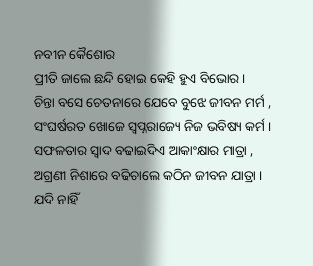ନବୀନ କୈଶୋର
ପ୍ରୀତି ଜାଲେ ଛନ୍ଦି ହୋଇ କେହି ହୁଏ ବିଭୋର ।
ଚିନ୍ତା ବସେ ଚେତନାରେ ଯେବେ ବୁଝେ ଜୀବନ ମର୍ମ ,
ସଂଘର୍ଷରତ ଖୋଜେ ସ୍ୱପ୍ନରାଜ୍ୟେ ନିଜ ଭବିଷ୍ୟ କର୍ମ ।
ସଫଳତାର ସ୍ୱାଦ ବଢାଇଦିଏ ଆକାଂକ୍ଷାର ମାତ୍ରା ,
ଅଗ୍ରଣୀ ନିଶାରେ ବଢିଚାଲେ କଠିନ ଜୀବନ ଯାତ୍ରା ।
ଯଦି ନାହିଁ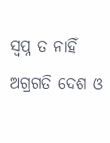ସ୍ୱପ୍ନ ତ ନାହିଁ ଅଗ୍ରଗତି ଦେଶ ଓ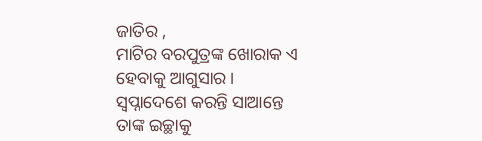ଜାତିର ,
ମାଟିର ବରପୁତ୍ରଙ୍କ ଖୋରାକ ଏ ହେବାକୁ ଆଗୁସାର।
ସ୍ୱପ୍ନାଦେଶେ କରନ୍ତି ସାଆନ୍ତେ ତାଙ୍କ ଇଚ୍ଛାକୁ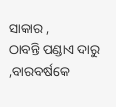ସାକାର ,
ଠାବନ୍ତି ପଣ୍ଡାଏ ଦାରୁ ,ବାରବର୍ଷକେ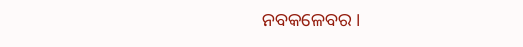ନବକଳେବର ।